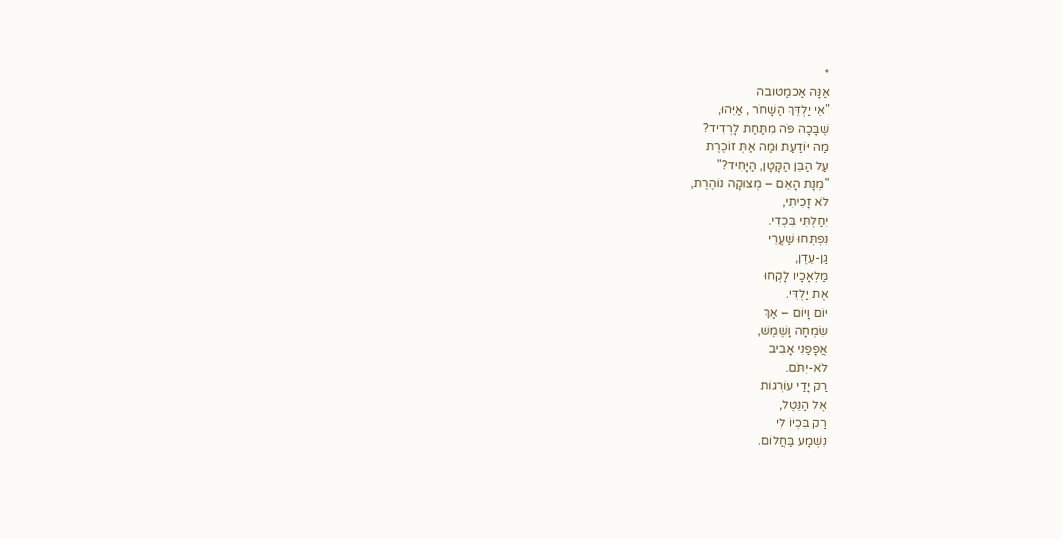*
אַנָּה אַכמַטובה
"אֵי יַלְדֵּךְ הַשָׁחֹר , אַיֵּהוּ,
שֶׁבָּכָה פֹּה מִתַּחַת לָרְדִיד?
מַה יּוֹדַעַת וּמַה אַתְּ זוֹכֶרֶת
עַל הַבֵּן הַקָּטָן, הַיָּחִיד?"
"מְנָת הָאֵם – מְצוּקָה נוֹהֶרֶת,
לֹא זָכִיתִי,
יִחַלְתִּי בִּכְדִי.
נִפְתְּחוּ שַׁעֲרֵי
גַן-עֵדֶן,
מַלְאָכָיו לָקְחוּ
אֶת יַלְדִּי.
יוֹם וָיוֹם – אַךְ
שִׂמְחָה וָשֶׁמֶשׁ,
אֲפָפַנִי אָבִיב
לֹא-יִתֹּם.
רַק יָדַי עוֹרְגוֹת
אֶל הַנֵּטֶל,
רַק בִּכְיוֹ לִי
נִשְׁמָע בַּחֲלוֹם.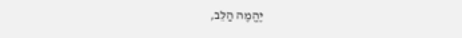יֶהֱמֶה הַלֵּב,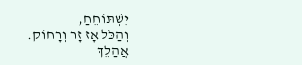יִשְׁתּוֹחֵחַ,
וְהַכֹּל אָז זָר וְרָחוֹק.
אֲהַלֵךְ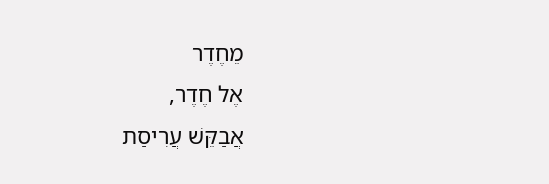מֵחֶדֶר
אֶל חֶדֶר,
אֲבַקֵּשׁ עֲרִיסַת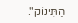הַתִּינוֹק".